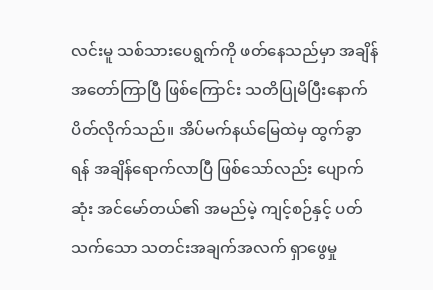လင်းမူ သစ်သားပေရွက်ကို ဖတ်နေသည်မှာ အချိန်အတော်ကြာပြီ ဖြစ်ကြောင်း သတိပြုမိပြီးနောက် ပိတ်လိုက်သည်။ အိပ်မက်နယ်မြေထဲမှ ထွက်ခွာရန် အချိန်ရောက်လာပြီ ဖြစ်သော်လည်း ပျောက်ဆုံး အင်မော်တယ်၏ အမည်မဲ့ ကျင့်စဉ်နှင့် ပတ်သက်သော သတင်းအချက်အလက် ရှာဖွေမှု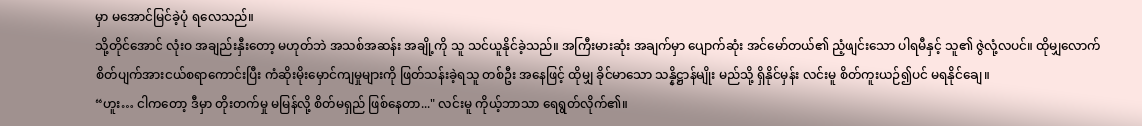မှာ မအောင်မြင်ခဲ့ပုံ ရလေသည်။
သို့တိုင်အောင် လုံးဝ အချည်းနှီးတော့ မဟုတ်ဘဲ အသစ်အဆန်း အချို့ကို သူ သင်ယူနိုင်ခဲ့သည်။ အကြီးမားဆုံး အချက်မှာ ပျောက်ဆုံး အင်မော်တယ်၏ ညံ့ဖျင်းသော ပါရမီနှင့် သူ၏ ဇွဲလုံ့လပင်။ ထိုမျှလောက် စိတ်ပျက်အားငယ်စရာကောင်းပြီး ကံဆိုးမိုးမှောင်ကျမှုများကို ဖြတ်သန်းခဲ့ရသူ တစ်ဦး အနေဖြင့် ထိုမျှ ခိုင်မာသော သန္နိဋ္ဌာန်မျိုး မည်သို့ ရှိနိုင်မှန်း လင်းမူ စိတ်ကူးယဉ်၍ပင် မရနိုင်ချေ။
“ဟူး… ငါကတော့ ဒီမှာ တိုးတက်မှု မမြန်လို့ စိတ်မရှည် ဖြစ်နေတာ..." လင်းမူ ကိုယ့်ဘာသာ ရေရွတ်လိုက်၏။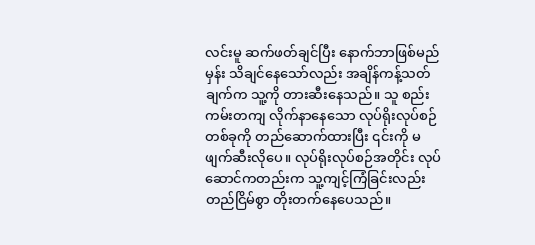လင်းမူ ဆက်ဖတ်ချင်ပြီး နောက်ဘာဖြစ်မည်မှန်း သိချင်နေသော်လည်း အချိန်ကန့်သတ်ချက်က သူ့ကို တားဆီးနေသည်။ သူ စည်းကမ်းတကျ လိုက်နာနေသော လုပ်ရိုးလုပ်စဉ် တစ်ခုကို တည်ဆောက်ထားပြီး ၎င်းကို မဖျက်ဆီးလိုပေ။ လုပ်ရိုးလုပ်စဉ်အတိုင်း လုပ်ဆောင်ကတည်းက သူ့ကျင့်ကြံခြင်းလည်း တည်ငြိမ်စွာ တိုးတက်နေပေသည်။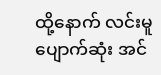ထို့နောက် လင်းမူ ပျောက်ဆုံး အင်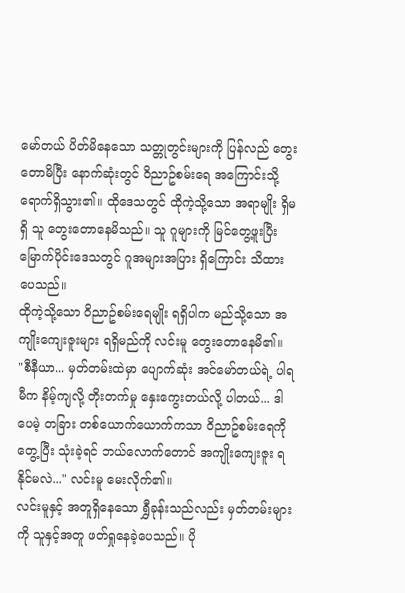မော်တယ် ပိတ်မိနေသော သတ္တုတွင်းများကို ပြန်လည် တွေးတောမိပြီး နောက်ဆုံးတွင် ဝိညာဥ်စမ်းရေ အကြောင်းသို့ ရောက်ရှိသွား၏။ ထိုဒေသတွင် ထိုကဲ့သို့သော အရာမျိုး ရှိမရှိ သူ တွေးတောနေမိသည်။ သူ ဂူများကို မြင်တွေ့ဖူးပြီး မြောက်ပိုင်းဒေသတွင် ဂူအများအပြား ရှိကြောင်း သိထားပေသည်။
ထိုကဲ့သို့သော ဝိညာဥ်စမ်းရေမျိုး ရရှိပါက မည်သို့သော အကျိုးကျေးဇူးများ ရရှိမည်ကို လင်းမူ တွေးတောနေမိ၏။
"စီနီယာ... မှတ်တမ်းထဲမှာ ပျောက်ဆုံး အင်မော်တယ်ရဲ့ ပါရမီက နိမ့်ကျလို့ တိုးတက်မှု နှေးကွေးတယ်လို့ ပါတယ်... ဒါပေမဲ့ တခြား တစ်ယောက်ယောက်ကသာ ဝိညာဥ်စမ်းရေကို တွေ့ပြီး သုံးခဲ့ရင် ဘယ်လောက်တောင် အကျိုးကျေးဇူး ရနိုင်မလဲ..." လင်းမူ မေးလိုက်၏။
လင်းမူနှင့် အတူရှိနေသော ရွှီခုန်းသည်လည်း မှတ်တမ်းများကို သူနှင့်အတူ ဖတ်ရှုနေခဲ့ပေသည်။ ပို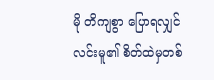မို တိကျစွာ ပြောရလျှင် လင်းမူ၏ စိတ်ထဲမှတစ်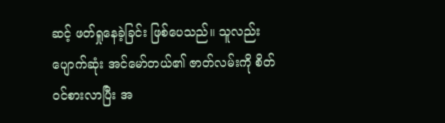ဆင့် ဖတ်ရှုနေခဲ့ခြင်း ဖြစ်ပေသည်။ သူလည်း ပျောက်ဆုံး အင်မော်တယ်၏ ဇာတ်လမ်းကို စိတ်ဝင်စားလာပြီး အ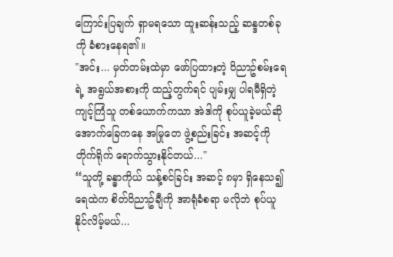ကြောင်းပြချက် ရှာမရသော ထူးဆန်းသည့် ဆန္ဒတစ်ခုကို ခံစားနေရ၏။
"အင်း... မှတ်တမ်းထဲမှာ ဖော်ပြထားတဲ့ ဝိညာဥ်စမ်းရေရဲ့ အရွယ်အစားကို ထည့်တွက်ရင် ပျမ်းမျှ ပါရမီရှိတဲ့ ကျင့်ကြံသူ တစ်ယောက်ကသာ အဲဒါကို စုပ်ယူခဲ့မယ်ဆို အောက်ခြေကနေ အမြုတေ ဖွဲ့စည်းခြင်း အဆင့်ကို တိုက်ရိုက် ရောက်သွားနိုင်တယ်..."
“သူတို့ ခန္ဓာကိုယ် သန့်စင်ခြင်း အဆင့် ၈မှာ ရှိနေသ၍ ရေထဲက စိတ်ဝိညာဥ်ချီကို အာရုံခံစရာ မလိုဘဲ စုပ်ယူနိုင်လိမ့်မယ်...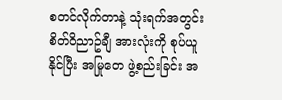စတင်လိုက်တာနဲ့ သုံးရက်အတွင်း စိတ်ဝိညာဥ်ချီ အားလုံးကို စုပ်ယူနိုင်ပြီး အမြုတေ ဖွဲ့စည်းခြင်း အ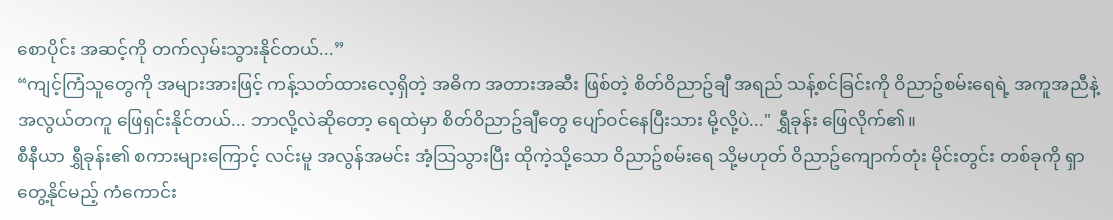စောပိုင်း အဆင့်ကို တက်လှမ်းသွားနိုင်တယ်...”
“ကျင့်ကြံသူတွေကို အများအားဖြင့် ကန့်သတ်ထားလေ့ရှိတဲ့ အဓိက အတားအဆီး ဖြစ်တဲ့ စိတ်ဝိညာဥ်ချီ အရည် သန့်စင်ခြင်းကို ဝိညာဥ်စမ်းရေရဲ့ အကူအညီနဲ့ အလွယ်တကူ ဖြေရှင်းနိုင်တယ်... ဘာလို့လဲဆိုတော့ ရေထဲမှာ စိတ်ဝိညာဥ်ချီတွေ ပျော်ဝင်နေပြီးသား မို့လို့ပဲ..." ရွှီခုန်း ဖြေလိုက်၏။
စီနီယာ ရွှီခုန်း၏ စကားများကြောင့် လင်းမူ အလွန်အမင်း အံ့သြသွားပြီး ထိုကဲ့သို့သော ဝိညာဥ်စမ်းရေ သို့မဟုတ် ဝိညာဥ်ကျောက်တုံး မိုင်းတွင်း တစ်ခုကို ရှာတွေ့နိုင်မည့် ကံကောင်း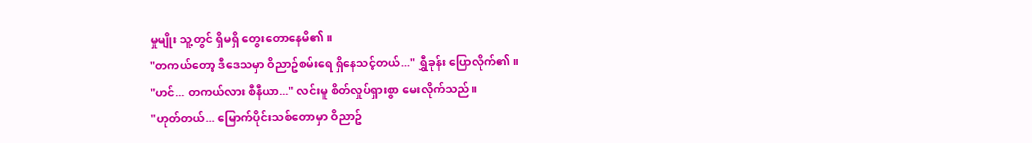မှုမျိုး သူ့တွင် ရှိမရှိ တွေးတောနေမိ၏။
"တကယ်တော့ ဒီဒေသမှာ ဝိညာဥ်စမ်းရေ ရှိနေသင့်တယ်..." ရွှီခုန်း ပြောလိုက်၏။
"ဟင်... တကယ်လား စီနီယာ..." လင်းမူ စိတ်လှုပ်ရှားစွာ မေးလိုက်သည်။
"ဟုတ်တယ်... မြောက်ပိုင်းသစ်တောမှာ ဝိညာဥ်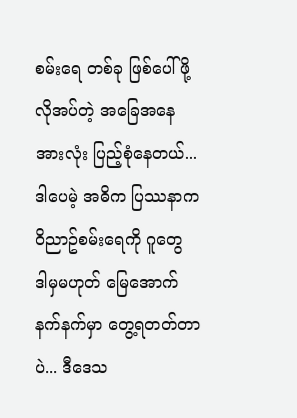စမ်းရေ တစ်ခု ဖြစ်ပေါ်ဖို့ လိုအပ်တဲ့ အခြေအနေ အားလုံး ပြည့်စုံနေတယ်... ဒါပေမဲ့ အဓိက ပြဿနာက ဝိညာဥ်စမ်းရေကို ဂူတွေ ဒါမှမဟုတ် မြေအောက် နက်နက်မှာ တွေ့ရတတ်တာပဲ... ဒီဒေသ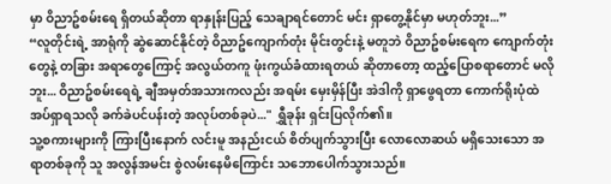မှာ ဝိညာဥ်စမ်းရေ ရှိတယ်ဆိုတာ ရာနှုန်းပြည့် သေချာရင်တောင် မင်း ရှာတွေ့နိုင်မှာ မဟုတ်ဘူး...”
“လူတိုင်းရဲ့ အာရုံကို ဆွဲဆောင်နိုင်တဲ့ ဝိညာဥ်ကျောက်တုံး မိုင်းတွင်းနဲ့ မတူဘဲ ဝိညာဥ်စမ်းရေက ကျောက်တုံးတွေနဲ့ တခြား အရာတွေကြောင့် အလွယ်တကူ ဖုံးကွယ်ခံထားရတယ် ဆိုတာတော့ ထည့်ပြောစရာတောင် မလိုဘူး... ဝိညာဥ်စမ်းရေရဲ့ ချီအမှတ်အသားကလည်း အရမ်း မှေးမှိန်ပြီး အဲဒါကို ရှာဖွေရတာ ကောက်ရိုးပုံထဲ အပ်ရှာရသလို ခက်ခဲပင်ပန်းတဲ့ အလုပ်တစ်ခုပဲ..." ရွှီခုန်း ရှင်းပြလိုက်၏။
သူ့စကားများကို ကြားပြီးနောက် လင်းမူ အနည်းငယ် စိတ်ပျက်သွားပြီး လောလောဆယ် မရှိသေးသော အရာတစ်ခုကို သူ အလွန်အမင်း စွဲလမ်းနေမိကြောင်း သဘောပေါက်သွားသည်။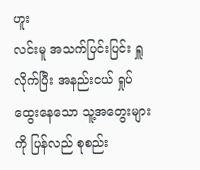ဟူး
လင်းမူ အသက်ပြင်းပြင်း ရှူလိုက်ပြီး အနည်းငယ် ရှုပ်ထွေးနေသော သူ့အတွေးများကို ပြန်လည် စုစည်း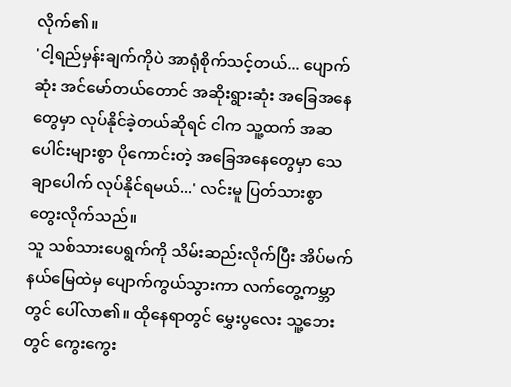လိုက်၏။
'ငါ့ရည်မှန်းချက်ကိုပဲ အာရုံစိုက်သင့်တယ်... ပျောက်ဆုံး အင်မော်တယ်တောင် အဆိုးရွားဆုံး အခြေအနေတွေမှာ လုပ်နိုင်ခဲ့တယ်ဆိုရင် ငါက သူ့ထက် အဆပေါင်းများစွာ ပိုကောင်းတဲ့ အခြေအနေတွေမှာ သေချာပေါက် လုပ်နိုင်ရမယ်...' လင်းမူ ပြတ်သားစွာ တွေးလိုက်သည်။
သူ သစ်သားပေရွက်ကို သိမ်းဆည်းလိုက်ပြီး အိပ်မက်နယ်မြေထဲမှ ပျောက်ကွယ်သွားကာ လက်တွေ့ကမ္ဘာတွင် ပေါ်လာ၏။ ထိုနေရာတွင် မွှေးပွလေး သူ့ဘေးတွင် ကွေးကွေး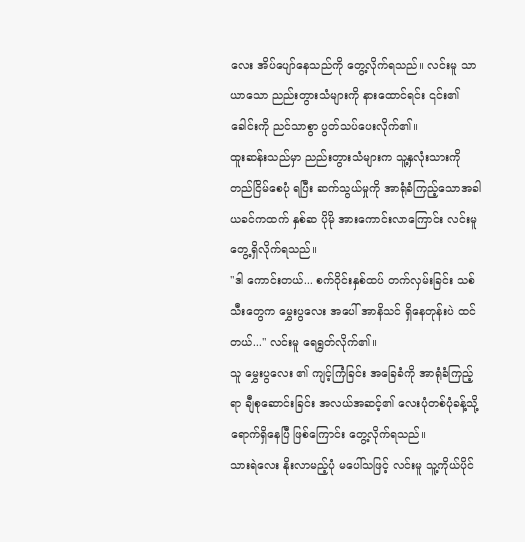လေး အိပ်ပျော်နေသည်ကို တွေ့လိုက်ရသည်။ လင်းမူ သာယာသော ညည်းတွားသံများကို နားထောင်ရင်း ၎င်း၏ ခေါင်းကို ညင်သာစွာ ပွတ်သပ်ပေးလိုက်၏။
ထူးဆန်းသည်မှာ ညည်းတွားသံများက သူ့နှလုံးသားကို တည်ငြိမ်စေပုံ ရပြီး ဆက်သွယ်မှုကို အာရုံခံကြည့်သောအခါ ယခင်ကထက် နှစ်ဆ ပိုမို အားကောင်းလာကြောင်း လင်းမူ တွေ့ရှိလိုက်ရသည်။
"ဒါ ကောင်းတယ်... စက်ဝိုင်းနှစ်ထပ် တက်လှမ်းခြင်း သစ်သီးတွေက မွှေးပွလေး အပေါ် အာနိသင် ရှိနေတုန်းပဲ ထင်တယ်..." လင်းမူ ရေရွတ်လိုက်၏။
သူ မွှေးပွလေး ၏ ကျင့်ကြံခြင်း အခြေခံကို အာရုံခံကြည့်ရာ ချီစုဆောင်းခြင်း အလယ်အဆင့်၏ လေးပုံတစ်ပုံခန့်သို့ ရောက်ရှိနေပြီ ဖြစ်ကြောင်း တွေ့လိုက်ရသည်။
သားရဲလေး နိုးလာမည့်ပုံ မပေါ်သဖြင့် လင်းမူ သူ့ကိုယ်ပိုင်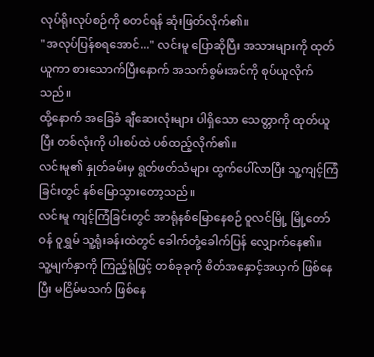လုပ်ရိုးလုပ်စဉ်ကို စတင်ရန် ဆုံးဖြတ်လိုက်၏။
"အလုပ်ပြန်စရအောင်..." လင်းမူ ပြောဆိုပြီး အသားများကို ထုတ်ယူကာ စားသောက်ပြီးနောက် အသက်စွမ်းအင်ကို စုပ်ယူလိုက်သည်။
ထို့နောက် အခြေခံ ချီဆေးလုံးများ ပါရှိသော သေတ္တာကို ထုတ်ယူပြီး တစ်လုံးကို ပါးစပ်ထဲ ပစ်ထည့်လိုက်၏။
လင်းမူ၏ နှုတ်ခမ်းမှ ရွတ်ဖတ်သံများ ထွက်ပေါ်လာပြီး သူ့ကျင့်ကြံခြင်းတွင် နစ်မြောသွားတော့သည်။
လင်းမူ ကျင့်ကြံခြင်းတွင် အာရုံနစ်မြောနေစဉ် ဝူလင်မြို့ မြို့တော်ဝန် ဝူရွှမ် သူ့ရုံးခန်းထဲတွင် ခေါက်တုံ့ခေါက်ပြန် လျှောက်နေ၏။
သူ့မျက်နှာကို ကြည့်ရုံဖြင့် တစ်ခုခုကို စိတ်အနှောင့်အယှက် ဖြစ်နေပြီး မငြိမ်မသက် ဖြစ်နေ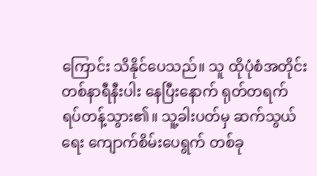ကြောင်း သိနိုင်ပေသည်။ သူ ထိုပုံစံအတိုင်း တစ်နာရီနီးပါး နေပြီးနောက် ရုတ်တရက် ရပ်တန့်သွား၏။ သူ့ခါးပတ်မှ ဆက်သွယ်ရေး ကျောက်စိမ်းပေရွက် တစ်ခု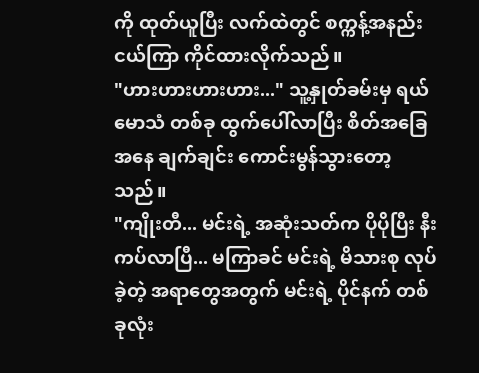ကို ထုတ်ယူပြီး လက်ထဲတွင် စက္ကန့်အနည်းငယ်ကြာ ကိုင်ထားလိုက်သည်။
"ဟားဟားဟားဟား..." သူ့နှုတ်ခမ်းမှ ရယ်မောသံ တစ်ခု ထွက်ပေါ်လာပြီး စိတ်အခြေအနေ ချက်ချင်း ကောင်းမွန်သွားတော့သည်။
"ကျိုးတီ... မင်းရဲ့ အဆုံးသတ်က ပိုပိုပြီး နီးကပ်လာပြီ... မကြာခင် မင်းရဲ့ မိသားစု လုပ်ခဲ့တဲ့ အရာတွေအတွက် မင်းရဲ့ ပိုင်နက် တစ်ခုလုံး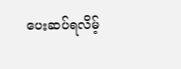ပေးဆပ်ရလိမ့်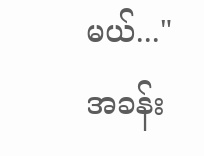မယ်..."
အခန်း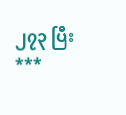၂၇၃ ပြီး
***